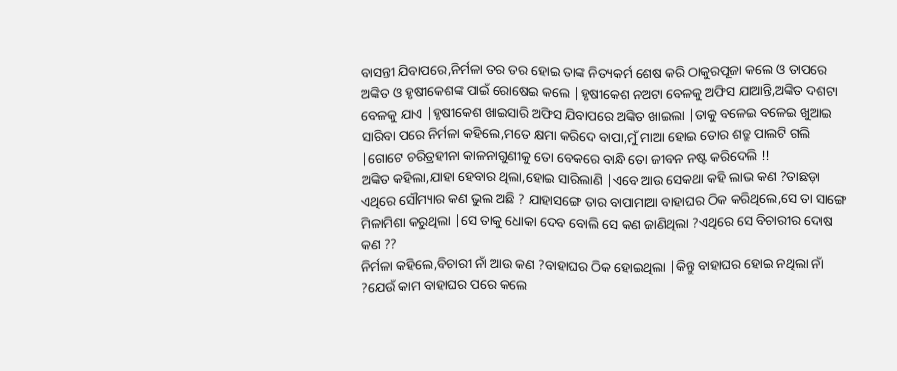ବାସନ୍ତୀ ଯିବାପରେ,ନିର୍ମଳା ତର ତର ହୋଇ ତାଙ୍କ ନିତ୍ୟକର୍ମ ଶେଷ କରି ଠାକୁରପୂଜା କଲେ ଓ ତାପରେ ଅଙ୍କିତ ଓ ହୃଷୀକେଶଙ୍କ ପାଇଁ ରୋଷେଇ କଲେ |ହୃଷୀକେଶ ନଅଟା ବେଳକୁ ଅଫିସ ଯାଆନ୍ତି,ଅଙ୍କିତ ଦଶଟା ବେଳକୁ ଯାଏ |ହୃଷୀକେଶ ଖାଇସାରି ଅଫିସ ଯିବାପରେ ଅଙ୍କିତ ଖାଇଲା |ତାକୁ ବଳେଇ ବଳେଇ ଖୁଆଇ ସାରିବା ପରେ ନିର୍ମଳା କହିଲେ,ମତେ କ୍ଷମା କରିଦେ ବାପା,ମୁଁ ମାଆ ହୋଇ ତୋର ଶତ୍ରୁ ପାଲଟି ଗଲି |ଗୋଟେ ଚରିତ୍ରହୀନା କାଳନାଗୁଣୀକୁ ତୋ ବେକରେ ବାନ୍ଧି ତୋ ଜୀବନ ନଷ୍ଟ କରିଦେଲି !!
ଅଙ୍କିତ କହିଲା,ଯାହା ହେବାର ଥିଲା,ହୋଇ ସାରିଲାଣି |ଏବେ ଆଉ ସେକଥା କହି ଲାଭ କଣ ?ତାଛଡ଼ା ଏଥିରେ ସୌମ୍ୟାର କଣ ଭୁଲ ଅଛି ? ଯାହାସଙ୍ଗେ ତାର ବାପାମାଆ ବାହାଘର ଠିକ କରିଥିଲେ,ସେ ତା ସାଙ୍ଗେ ମିଳାମିଶା କରୁଥିଲା |ସେ ତାକୁ ଧୋକା ଦେବ ବୋଲି ସେ କଣ ଜାଣିଥିଲା ?ଏଥିରେ ସେ ବିଚାରୀର ଦୋଷ କଣ ??
ନିର୍ମଳା କହିଲେ,ବିଚାରୀ ନାଁ ଆଉ କଣ ?ବାହାଘର ଠିକ ହୋଇଥିଲା |କିନ୍ତୁ ବାହାଘର ହୋଇ ନଥିଲା ନାଁ ?ଯେଉଁ କାମ ବାହାଘର ପରେ କଲେ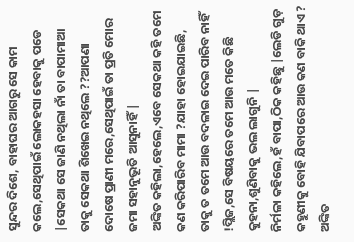ସୁନ୍ଦର ଦିଶେ, ବାହାଘର ଆଗରୁ ସେ କାମ କଲେ,ସେଥିପାଇଁ ଲୋକହସା ହେବାକୁ ପଡେ |ସେକଥା ସେ ଜାଣି ନଥିଲା ନାଁ ତା ବାପାମାଆ ତାକୁ ସେକଥା ଶିଖେଇ ନଥିଲେ ??ଆପଣା ଦୋଷେ ପ୍ରାଣୀ ମରେ,ସେଥିପାଇଁ ତା ପ୍ରତି ମୋର ଜମା ସହାନୁଭୂତି ଆସୁନାହିଁ |
ଅଙ୍କିତ କହିଲା,ହେଲେ,ଏବେ ସେକଥା କହି ତମେ କଣ କରିପାରିବ ମାମା ?ଯାହା ହୋଇଯାଇଛି, ତାକୁ ତ ତମେ ଆଉ ବଦଳାଇ ଦେଇ ପାରିବ ନାହିଁ !ପ୍ଲିଜ,ସେ ବିଷୟରେ ତମେ ଆଉ ମତେ କିଛି କୁହନା,ଶୁଣିବାକୁ ଭଲ ଲାଗୁନି |
ନିର୍ମଳା କହିଲେ,ହଁ ବାପା,ଠିକ କହିଛୁ |ଲେଡି ଗୁଡ଼ କହୁଣୀକୁ ବୋହି ଯିବାପରେ ଆଉ କଣ ବାକି ଥାଏ ?
ଅଙ୍କିତ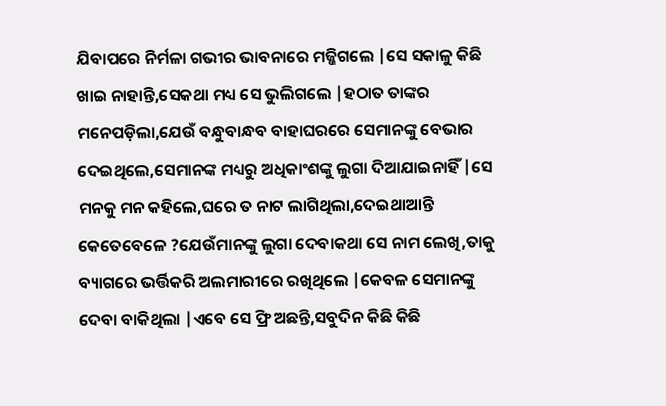ଯିବାପରେ ନିର୍ମଳା ଗଭୀର ଭାବନାରେ ମଜ୍ଜିଗଲେ |ସେ ସକାଳୁ କିଛି ଖାଇ ନାହାନ୍ତି,ସେକଥା ମଧ୍ୟ ସେ ଭୁଲିଗଲେ |ହଠାତ ତାଙ୍କର ମନେପଡ଼ିଲା,ଯେଉଁ ବନ୍ଧୁବାନ୍ଧବ ବାହାଘରରେ ସେମାନଙ୍କୁ ବେଭାର ଦେଇଥିଲେ,ସେମାନଙ୍କ ମଧ୍ୟରୁ ଅଧିକାଂଶଙ୍କୁ ଲୁଗା ଦିଆଯାଇନାହିଁ |ସେ ମନକୁ ମନ କହିଲେ,ଘରେ ତ ନାଟ ଲାଗିଥିଲା,ଦେଇଥାଆନ୍ତି କେତେବେଳେ ?ଯେଉଁମାନଙ୍କୁ ଲୁଗା ଦେବାକଥା ସେ ନାମ ଲେଖି,ତାକୁ ବ୍ୟାଗରେ ଭର୍ତ୍ତିକରି ଅଲମାରୀରେ ରଖିଥିଲେ |କେବଳ ସେମାନଙ୍କୁ ଦେବା ବାକିଥିଲା |ଏବେ ସେ ଫ୍ରି ଅଛନ୍ତି,ସବୁଦିନ କିଛି କିଛି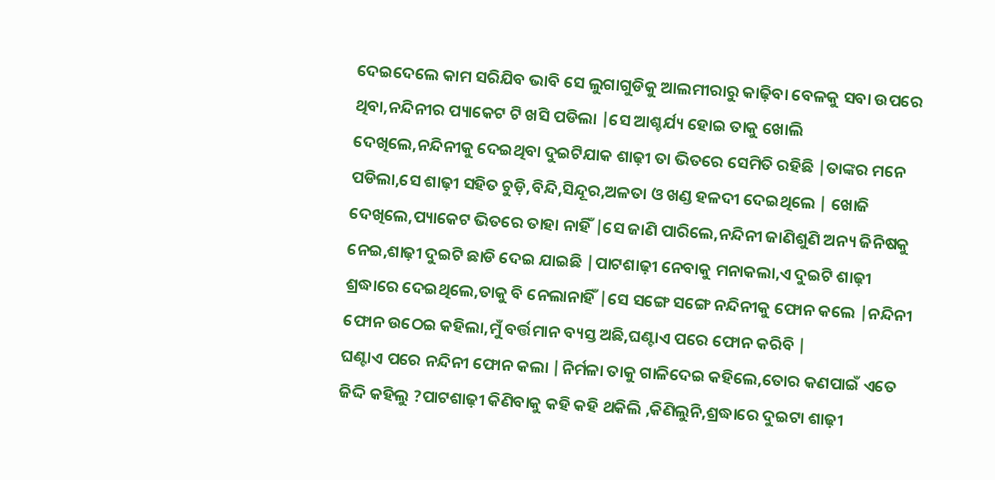ଦେଇଦେଲେ କାମ ସରିଯିବ ଭାବି ସେ ଲୁଗାଗୁଡିକୁ ଆଲମୀରାରୁ କାଢ଼ିବା ବେଳକୁ ସବା ଉପରେ ଥିବା,ନନ୍ଦିନୀର ପ୍ୟାକେଟ ଟି ଖସି ପଡିଲା |ସେ ଆଶ୍ଚର୍ଯ୍ୟ ହୋଇ ତାକୁ ଖୋଲି ଦେଖିଲେ,ନନ୍ଦିନୀକୁ ଦେଇଥିବା ଦୁଇଟିଯାକ ଶାଢ଼ୀ ତା ଭିତରେ ସେମିତି ରହିଛି |ତାଙ୍କର ମନେ ପଡିଲା,ସେ ଶାଢ଼ୀ ସହିତ ଚୁଡ଼ି,ବିନ୍ଦି,ସିନ୍ଦୂର,ଅଳତା ଓ ଖଣ୍ଡ ହଳଦୀ ଦେଇଥିଲେ | ଖୋଜି ଦେଖିଲେ,ପ୍ୟାକେଟ ଭିତରେ ତାହା ନାହିଁ |ସେ ଜାଣି ପାରିଲେ,ନନ୍ଦିନୀ ଜାଣିଶୁଣି ଅନ୍ୟ ଜିନିଷକୁ ନେଇ,ଶାଢ଼ୀ ଦୁଇଟି ଛାଡି ଦେଇ ଯାଇଛି |ପାଟଶାଢ଼ୀ ନେବାକୁ ମନାକଲା,ଏ ଦୁଇଟି ଶାଢ଼ୀ ଶ୍ରଦ୍ଧାରେ ଦେଇଥିଲେ,ତାକୁ ବି ନେଲାନାହିଁ |ସେ ସଙ୍ଗେ ସଙ୍ଗେ ନନ୍ଦିନୀକୁ ଫୋନ କଲେ |ନନ୍ଦିନୀ ଫୋନ ଉଠେଇ କହିଲା,ମୁଁ ବର୍ତ୍ତମାନ ବ୍ୟସ୍ତ ଅଛି,ଘଣ୍ଟାଏ ପରେ ଫୋନ କରିବି |
ଘଣ୍ଟାଏ ପରେ ନନ୍ଦିନୀ ଫୋନ କଲା |ନିର୍ମଳା ତାକୁ ଗାଳିଦେଇ କହିଲେ,ତୋର କଣପାଇଁ ଏତେ ଜିଦ୍ଦି କହିଲୁ ?ପାଟଶାଢ଼ୀ କିଣିବାକୁ କହି କହି ଥକିଲି ,କିଣିଲୁନି,ଶ୍ରଦ୍ଧାରେ ଦୁଇଟା ଶାଢ଼ୀ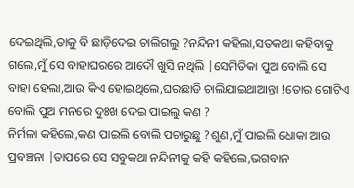ଦେଇଥିଲି,ତାକୁ ବି ଛାଡ଼ିଦେଇ ଚାଲିଗଲୁ ?ନନ୍ଦିନୀ କହିଲା,ସତକଥା କହିବାକୁ ଗଲେ,ମୁଁ ସେ ବାହାଘରରେ ଆଦୌ ଖୁସି ନଥିଲି |ସେମିତିକା ପୁଅ ବୋଲି ସେ ବାହା ହେଲା,ଆଉ କିଏ ହୋଇଥିଲେ,ଘରଛାଡି ଚାଲିଯାଇଥାଆନ୍ତା !ତୋର ଗୋଟିଏ ବୋଲି ପୁଅ ମନରେ ଦୁଃଖ ଦେଇ ପାଇଲୁ କଣ ?
ନିର୍ମଳା କହିଲେ,କଣ ପାଇଲି ବୋଲି ପଚାରୁଛୁ ?ଶୁଣ,ମୁଁ ପାଇଲି ଧୋକା ଆଉ ପ୍ରବଞ୍ଚନା |ତାପରେ ସେ ସବୁକଥା ନନ୍ଦିନୀକୁ କହି କହିଲେ,ଭଗବାନ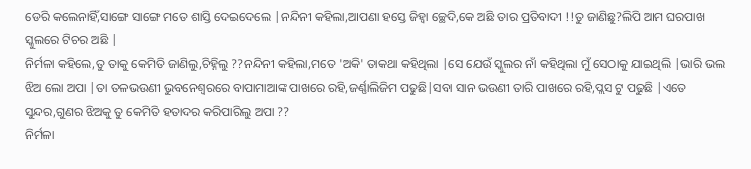ଡେରି କଲେନାହିଁ,ସାଙ୍ଗେ ସାଙ୍ଗେ ମତେ ଶାସ୍ତି ଦେଇଦେଲେ |ନନ୍ଦିନୀ କହିଲା,ଆପଣା ହସ୍ତେ ଜିହ୍ୱା ଚ୍ଛେଦି,କେ ଅଛି ତାର ପ୍ରତିବାଦୀ !!ତୁ ଜାଣିଛୁ?ଲିପି ଆମ ଘରପାଖ ସ୍କୁଲରେ ଟିଚର ଅଛି |
ନିର୍ମଳା କହିଲେ,ତୁ ତାକୁ କେମିତି ଜାଣିଲୁ,ଚିହ୍ନିଲୁ ??ନନ୍ଦିନୀ କହିଲା,ମତେ 'ଅକି' ତାକଥା କହିଥିଲା |ସେ ଯେଉଁ ସ୍କୁଲର ନାଁ କହିଥିଲା ମୁଁ ସେଠାକୁ ଯାଇଥିଲି |ଭାରି ଭଲ ଝିଅ ଲୋ ଅପା |ତା ତଳଭଉଣୀ ଭୁବନେଶ୍ୱରରେ ବାପାମାଆଙ୍କ ପାଖରେ ରହି,ଜର୍ଣ୍ଣାଲିଜିମ ପଢୁଛି|ସବା ସାନ ଭଉଣୀ ତାରି ପାଖରେ ରହି,ପ୍ଲସ ଟୁ ପଢୁଛି |ଏତେ ସୁନ୍ଦର,ଗୁଣର ଝିଅକୁ ତୁ କେମିତି ହତାଦର କରିପାରିଲୁ ଅପା ??
ନିର୍ମଳା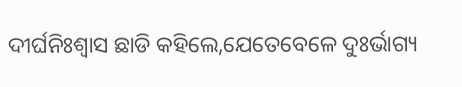ଦୀର୍ଘନିଃଶ୍ୱାସ ଛାଡି କହିଲେ,ଯେତେବେଳେ ଦୁଃର୍ଭାଗ୍ୟ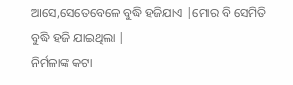ଆସେ,ସେତେବେଳେ ବୁଦ୍ଧି ହଜିଯାଏ |ମୋର ବି ସେମିତି ବୁଦ୍ଧି ହଜି ଯାଇଥିଲା |
ନିର୍ମଳାଙ୍କ କଟା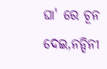ଘା' ରେ ଚୂନ ଦେଇ,ନନ୍ଦିନୀ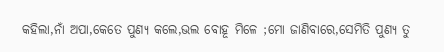କହିଲା,ନାଁ ଅପା,କେତେ ପୁଣ୍ୟ କଲେ,ଭଲ ବୋହୂ ମିଳେ ;ମୋ ଜାଣିବାରେ,ସେମିତି ପୁଣ୍ୟ ତୁ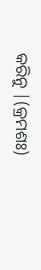କରିନୁ |(କ୍ରମଶଃ)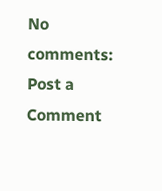No comments:
Post a Comment